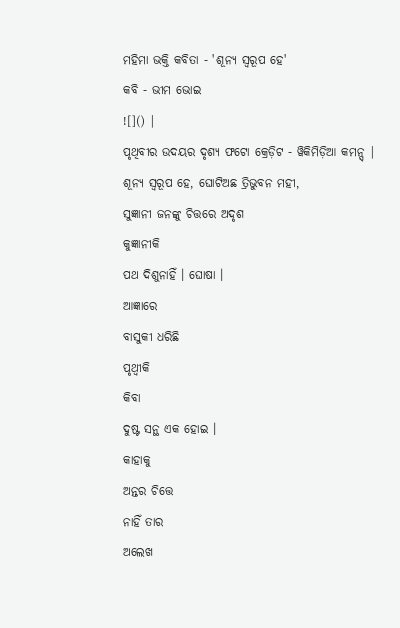ମହିମା ଭକ୍ତି କବିତା - 'ଶୂନ୍ୟ ସ୍ୱରୂପ ହେ'
କବି - ଭୀମ ଭୋଇ
![]() |
ପୃଥିବୀର ଉଦୟର ଦୃଶ୍ୟ ଫଟୋ କ୍ରେଡ଼ିଟ - ୱିକିମିଡ଼ିଆ କମନ୍ସ୍ |
ଶୂନ୍ୟ ସ୍ୱରୂପ ହେ, ଘୋଟିଅଛ ତ୍ରିଭୁବନ ମହୀ,
ସୁଜ୍ଞାନୀ ଜନଙ୍କୁ ଚିତ୍ତରେ ଅଦୃଶ
କୁଜ୍ଞାନୀକି
ପଥ ଦିଶୁନାହିଁ । ଘୋଷା ।
ଆଜ୍ଞାରେ
ବାସୁକୀ ଧରିଛି
ପୃଥ୍ୱୀକି
କିବା
ଦୁଷ୍ଟ ସନ୍ଥ ଏକ ହୋଇ ।
କାହାକୁ
ଅନ୍ତର ଚିତ୍ତେ
ନାହିଁ ତାର
ଅଲେଖ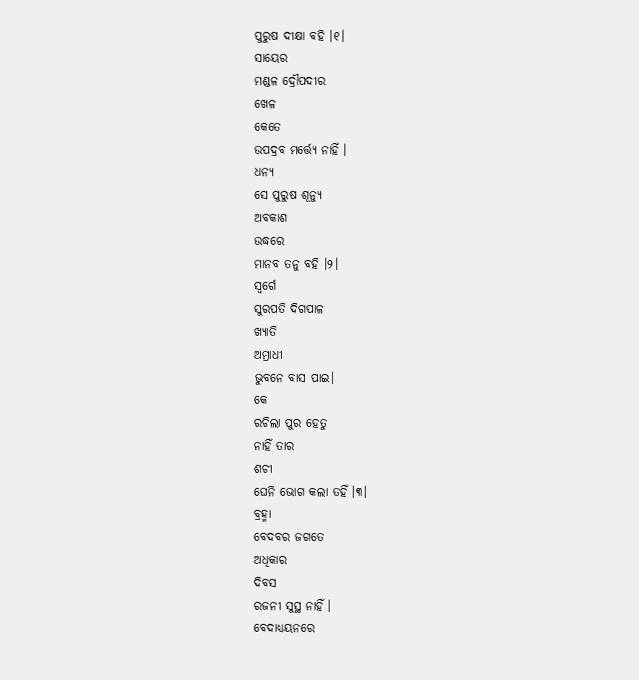ପୁରୁଷ ଦୀକ୍ଷା ବହି ।୧।
ସାୟେର
ମଣ୍ଡଳ ଦ୍ରୌପଦୀର
ଖେଳ
କେତେ
ଉପଦ୍ରବ ମର୍ତ୍ତ୍ୟେ ନାହିଁ ।
ଧନ୍ୟ
ସେ ପୁରୁଷ ଶୂନ୍ୟୁ
ଅବକାଶ
ଉଦ୍ଧରେ
ମାନବ ତନୁ ବହି ।୨।
ସ୍ୱର୍ଗେ
ସୁରପତି ଦିଗପାଳ
ଖ୍ୟାତି
ଅମ୍ରାଧୀ
ଭୁବନେ ବାସ ପାଇ।
କେ
ରଚିଲା ପୁର ହେତୁ
ନାହିଁ ତାର
ଶଚୀ
ଘେନି ଭୋଗ କଲା ତହିଁ ।୩।
ବ୍ରହ୍ମା
ବେଦବର ଜଗତେ
ଅଧିକାର
ଦିବସ
ରଜନୀ ସୁସ୍ଥ ନାହିଁ ।
ବେଦାଧ୍ୟୟନରେ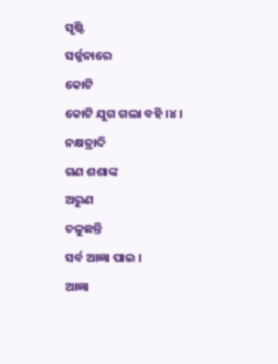ସୃଷ୍ଟି
ସର୍ଜ୍ଜନାରେ
କୋଟି
କୋଟି ଯୁଗ ଗଲା ବହି ।୪।
ନକ୍ଷତ୍ରାଦି
ଗଣ ଶଶାଙ୍କ
ଅରୁଣ
ଚଳୁଛନ୍ତି
ସର୍ବ ଆଜ୍ଞା ପାଇ ।
ଆଜ୍ଞା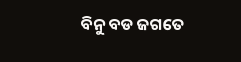ବିନୁ ବଡ ଜଗତେ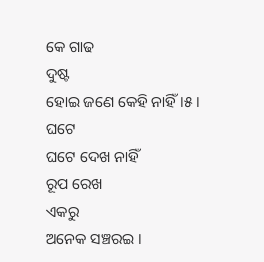କେ ଗାଢ
ଦୁଷ୍ଟ
ହୋଇ ଜଣେ କେହି ନାହିଁ ।୫।
ଘଟେ
ଘଟେ ଦେଖ ନାହିଁ
ରୂପ ରେଖ
ଏକରୁ
ଅନେକ ସଞ୍ଚରଇ ।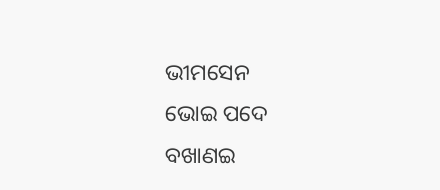ଭୀମସେନ
ଭୋଇ ପଦେ
ବଖାଣଇ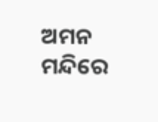ଅମନ
ମନ୍ଦିରେ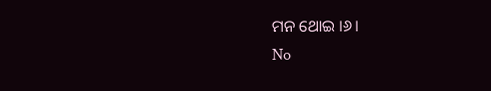ମନ ଥୋଇ ।୬।
No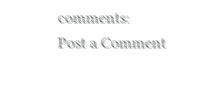comments:
Post a Comment